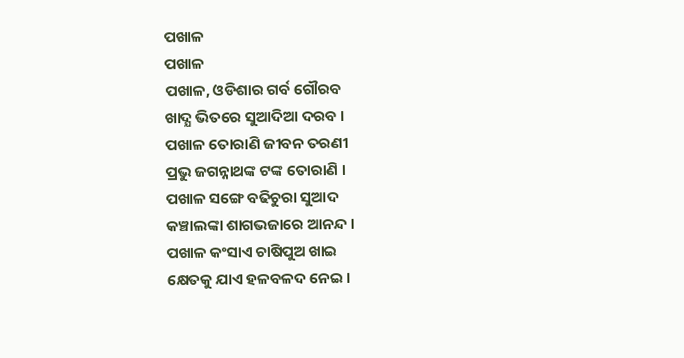ପଖାଳ
ପଖାଳ
ପଖାଳ, ଓଡିଶାର ଗର୍ବ ଗୌରବ
ଖାଦ୍ଯ ଭିତରେ ସୁଆଦିଆ ଦରବ ।
ପଖାଳ ତୋରାଣି ଜୀବନ ତରଣୀ
ପ୍ରଭୁ ଜଗନ୍ନାଥଙ୍କ ଟଙ୍କ ତୋରାଣି ।
ପଖାଳ ସଙ୍ଗେ ବଢିଚୁରା ସୁଆଦ
କଞ୍ଚାଲଙ୍କା ଶାଗଭଜାରେ ଆନନ୍ଦ ।
ପଖାଳ କଂସାଏ ଚାଷିପୁଅ ଖାଇ
କ୍ଷେତକୁ ଯାଏ ହଳବଳଦ ନେଇ ।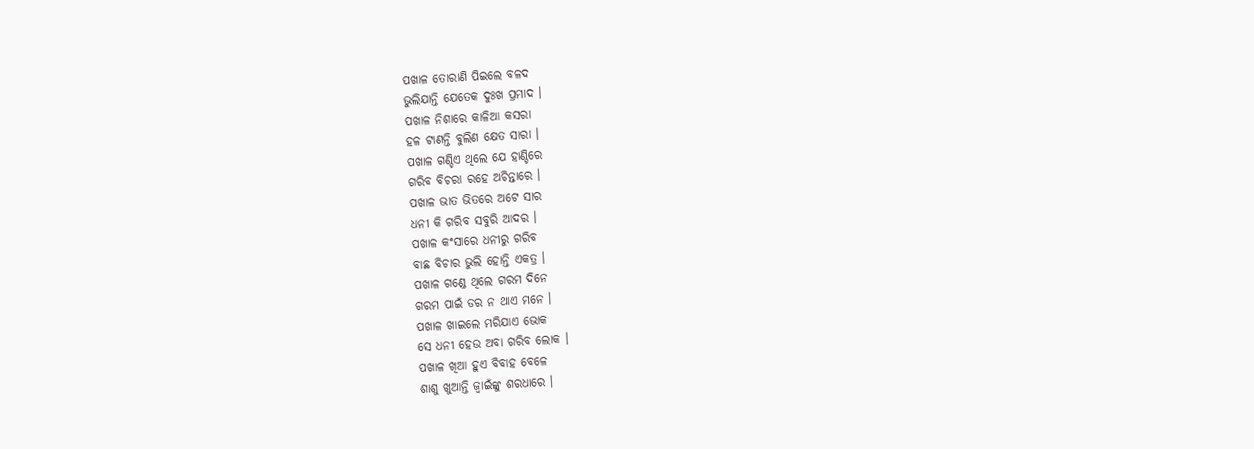ପଖାଳ ତୋରାଣି ପିଇଲେ ବଳଦ
ଭୁଲିଯାନ୍ତି ଯେତେକ ଦୁଃଖ ପ୍ରମାଦ ।
ପଖାଳ ନିଶାରେ କାଳିଆ କସରା
ହଳ ଟାଣନ୍ତି ବୁଲିଣ କ୍ଷେତ ସାରା ।
ପଖାଳ ଗଣ୍ଡିଏ ଥିଲେ ଯେ ହାଣ୍ଡିରେ
ଗରିବ ବିଚରା ରହେ ଅଚିନ୍ତାରେ ।
ପଖାଳ ଭାତ ଭିତରେ ଅଟେ ସାର
ଧନୀ କି ଗରିବ ସବୁରି ଆଦର ।
ପଖାଳ କଂସାରେ ଧନୀରୁ ଗରିବ
ବାଛ ବିଚାର ଭୁଲି ହୋନ୍ତି ଏକତ୍ର ।
ପଖାଳ ଗଣ୍ଡେ ଥିଲେ ଗରମ ଦିନେ
ଗରମ ପାଇଁ ଡର ନ ଥାଏ ମନେ ।
ପଖାଳ ଖାଇଲେ ମରିଯାଏ ଭୋକ
ସେ ଧନୀ ହେଉ ଅବା ଗରିବ ଲୋକ ।
ପଖାଳ ଖିଆ ହୁଏ ବିବାହ ବେଳେ
ଶାଶୁ ଖୁଆନ୍ତି ଜ୍ବାଇଁଙ୍କୁ ଶରଧାରେ ।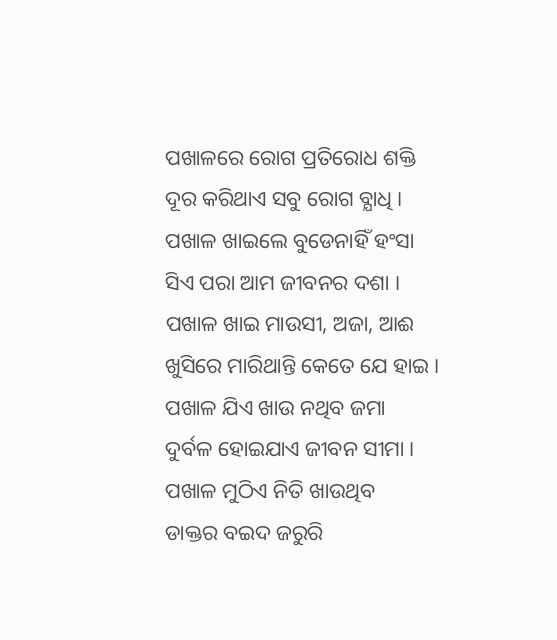ପଖାଳରେ ରୋଗ ପ୍ରତିରୋଧ ଶକ୍ତି
ଦୂର କରିଥାଏ ସବୁ ରୋଗ ବ୍ଯାଧି ।
ପଖାଳ ଖାଇଲେ ବୁଡେନାହିଁ ହଂସା
ସିଏ ପରା ଆମ ଜୀବନର ଦଶା ।
ପଖାଳ ଖାଇ ମାଉସୀ, ଅଜା, ଆଈ
ଖୁସିରେ ମାରିଥାନ୍ତି କେତେ ଯେ ହାଇ ।
ପଖାଳ ଯିଏ ଖାଉ ନଥିବ ଜମା
ଦୁର୍ବଳ ହୋଇଯାଏ ଜୀବନ ସୀମା ।
ପଖାଳ ମୁଠିଏ ନିତି ଖାଉଥିବ
ଡାକ୍ତର ବଇଦ ଜରୁରି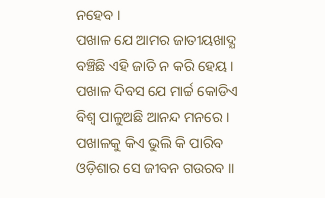ନହେବ ।
ପଖାଳ ଯେ ଆମର ଜାତୀୟଖାଦ୍ଯ
ବଞ୍ଚିଛି ଏହି ଜାତି ନ କରି ହେୟ ।
ପଖାଳ ଦିବସ ଯେ ମାର୍ଚ୍ଚ କୋଡିଏ
ବିଶ୍ବ ପାଳୁଅଛି ଆନନ୍ଦ ମନରେ ।
ପଖାଳକୁ କିଏ ଭୁଲି କି ପାରିବ
ଓଡ଼ିଶାର ସେ ଜୀବନ ଗଉରବ ।।